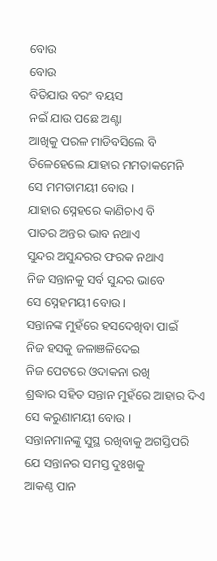ବୋଉ
ବୋଉ
ବିତିଯାଉ ବରଂ ବୟସ
ନଇଁ ଯାଉ ପଛେ ଅଣ୍ଟା
ଆଖିକୁ ପରଳ ମାଡିବସିଲେ ବି
ତିଳେହେଲେ ଯାହାର ମମତାକମେନି
ସେ ମମତାମୟୀ ବୋଉ ।
ଯାହାର ସ୍ନେହରେ କାଣିଚାଏ ବି
ପାତର ଅନ୍ତର ଭାବ ନଥାଏ
ସୁନ୍ଦର ଅସୁନ୍ଦରର ଫରକ ନଥାଏ
ନିଜ ସନ୍ତାନକୁ ସର୍ବ ସୁନ୍ଦର ଭାବେ
ସେ ସ୍ନେହମୟୀ ବୋଉ ।
ସନ୍ତାନଙ୍କ ମୁହଁରେ ହସଦେଖିବା ପାଇଁ
ନିଜ ହସକୁ ଜଳାଞଳିଦେଇ
ନିଜ ପେଟରେ ଓଦାକନା ରଖି
ଶ୍ରଦ୍ଧାର ସହିତ ସନ୍ତାନ ମୁହଁରେ ଆହାର ଦିଏ
ସେ କରୁଣାମୟୀ ବୋଉ ।
ସନ୍ତାନମାନଙ୍କୁ ସୁସ୍ଥ ରଖିବାକୁ ଅଗସ୍ତିପରି
ଯେ ସନ୍ତାନର ସମସ୍ତ ଦୁଃଖକୁ
ଆକଣ୍ଠ ପାନ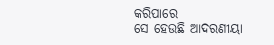କରିପାରେ
ସେ ହେଉଛି ଆଦରଣୀୟା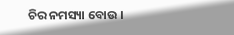ଚିର ନମସ୍ୟା ବୋଉ ।